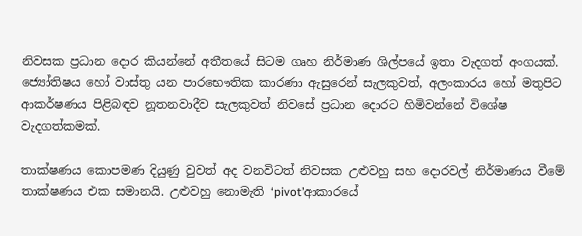නිවසක ප්‍රධාන දොර කියන්නේ අතීතයේ සිටම ගෘහ නිර්මාණ ශිල්පයේ ඉතා වැදගත් අංගයක්. ජ්‍යෝතිෂය හෝ වාස්තු යන පාරභෞතික කාරණා ඇසුරෙන් සැලකුවත්, අලංකාරය හෝ මතුපිට ආකර්ෂණය පිළිබඳව නූතනවාදීව සැලකුවත් නිවසේ ප්‍රධාන දොරට හිමිවන්නේ විශේෂ වැදගත්කමක්.

තාක්ෂණය කොපමණ දියුණු වුවත් අද වනවිටත් නිවසක උළුවහු සහ දොරවල් නිර්මාණය වීමේ තාක්ෂණය එක සමානයි. උළුවහු නොමැති ‘pivot’ආකාරයේ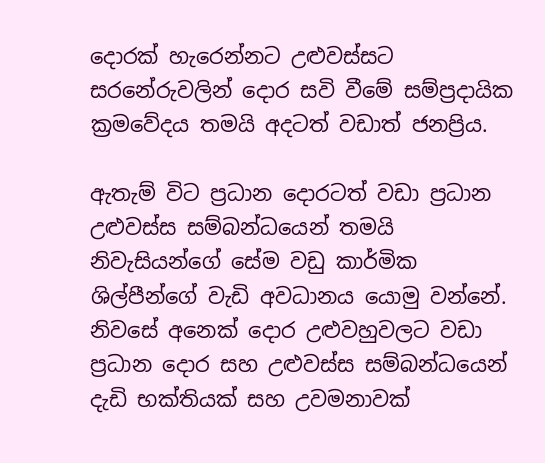දොරක් හැරෙන්නට උළුවස්සට සරනේරුවලින් දොර සවි වීමේ සම්ප්‍රදායික ක්‍රමවේදය තමයි අදටත් වඩාත් ජනප්‍රිය.

ඇතැම් විට ප්‍රධාන දොරටත් වඩා ප්‍රධාන උළුවස්ස සම්බන්ධයෙන් තමයි නිවැසියන්ගේ සේම වඩු කාර්මික ශිල්පීන්ගේ වැඩි අවධානය යොමු වන්නේ. නිවසේ අනෙක් දොර උළුවහුවලට වඩා ප්‍රධාන දොර සහ උළුවස්ස සම්බන්ධයෙන් දැඩි භක්තියක් සහ උවමනාවක්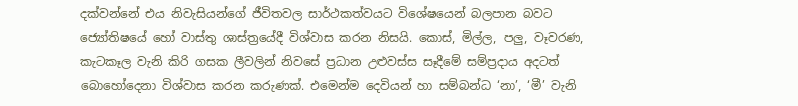දක්වන්නේ එය නිවැසියන්ගේ ජීවිතවල සාර්ථකත්වයට විශේෂයෙන් බලපාන බවට ජ්‍යෝතිෂයේ හෝ වාස්තු ශාස්ත්‍රයේදී විශ්වාස කරන නිසයි. කොස්, මිල්ල, පලු, වෑවරණ, කැටකෑල වැනි කිරි ගසක ලීවලින් නිවසේ ප්‍රධාන උළුවස්ස සෑදීමේ සම්ප්‍රදාය අදටත් බොහෝදෙනා විශ්වාස කරන කරුණක්. එමෙන්ම දෙවියන් හා සම්බන්ධ ‘නා’, ‘මී’ වැනි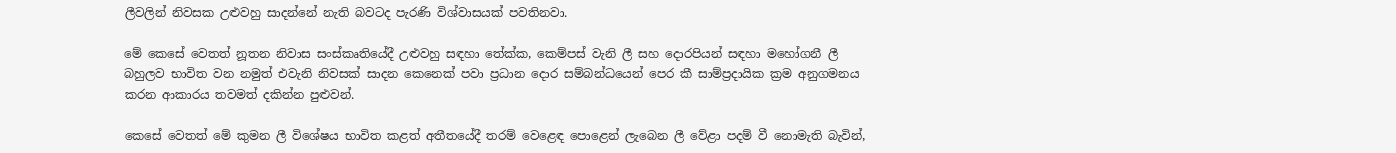ලීවලින් නිවසක උළුවහු සාදන්නේ නැති බවටද පැරණි විශ්වාසයක් පවතිනවා.

මේ කෙසේ වෙතත් නූතන නිවාස සංස්කෘතියේදී උළුවහු සඳහා තේක්ක, කෙම්පස් වැනි ලී සහ දොරපියන් සඳහා මහෝගනී ලී බහුලව භාවිත වන නමුත් එවැනි නිවසක් සාදන කෙනෙක් පවා ප්‍රධාන දොර සම්බන්ධයෙන් පෙර කී සාම්ප්‍රදායික ක්‍රම අනුගමනය කරන ආකාරය තවමත් දකින්න පුළුවන්.

කෙසේ වෙතත් මේ කුමන ලී විශේෂය භාවිත කළත් අතීතයේදී තරම් වෙළෙඳ පොළෙන් ලැබෙන ලී වේළා පදම් වී නොමැති බැවින්,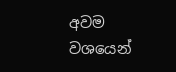අවම වශයෙන්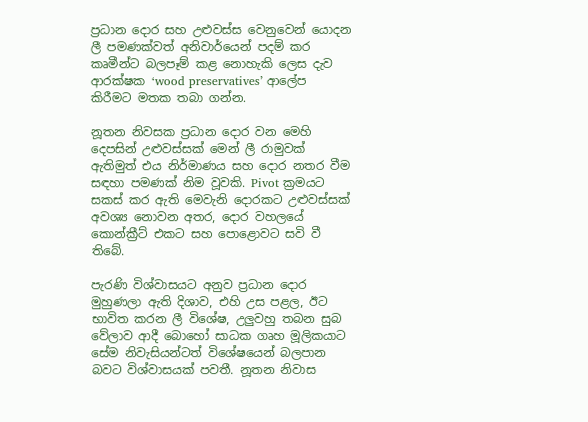ප්‍රධාන දොර සහ උළුවස්ස වෙනුවෙන් යොදන ලී පමණක්වත් අනිවාර්යෙන් පදම් කර කෘමීන්ට බලපෑම් කළ නොහැකි ලෙස දැව ආරක්ෂක ‘wood preservatives’ ආලේප කිරීමට මතක තබා ගන්න.

නූතන නිවසක ප්‍රධාන දොර වන මෙහි දෙපසින් උළුවස්සක් මෙන් ලී රාමුවක් ඇතිමුත් එය නිර්මාණය සහ දොර නතර වීම සඳහා පමණක් නිම වූවකි. Pivot ක්‍රමයට සකස් කර ඇති මෙවැනි දොරකට උළුවස්සක් අවශ්‍ය නොවන අතර, දොර වහලයේ කොන්ක්‍රීට් එකට සහ පොළොවට සවි වී තිබේ.

පැරණි විශ්වාසයට අනුව ප්‍රධාන දොර මුහුණලා ඇති දිශාව, එහි උස පළල, ඊට භාවිත කරන ලී විශේෂ, උලුවහු තබන සුබ වේලාව ආදී බොහෝ සාධක ගෘහ මූලිකයාට සේම නිවැසියන්ටත් විශේෂයෙන් බලපාන බවට විශ්වාසයක් පවතී. නූතන නිවාස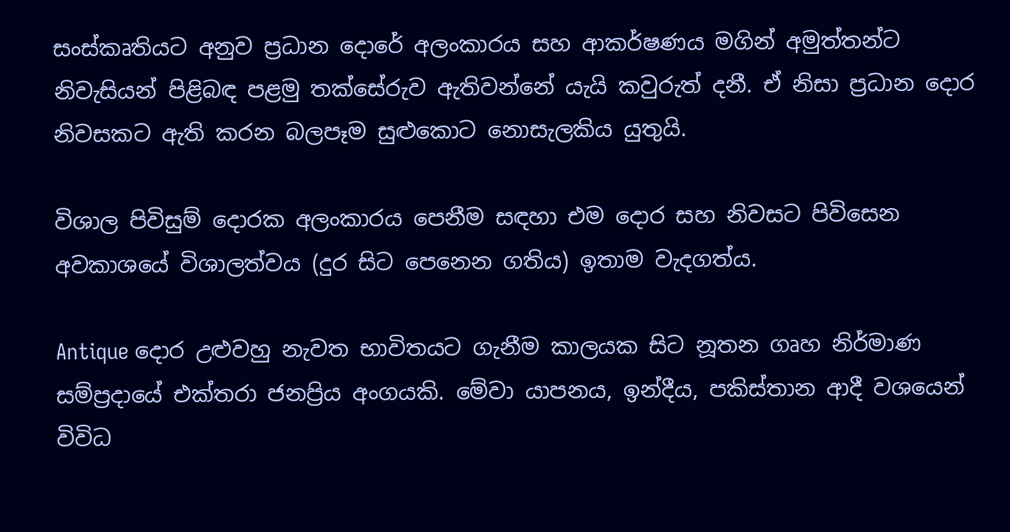සංස්කෘතියට අනුව ප්‍රධාන දොරේ අලංකාරය සහ ආකර්ෂණය මගින් අමුත්තන්ට නිවැසියන් පිළිබඳ පළමු තක්සේරුව ඇතිවන්නේ යැයි කවුරුත් දනී. ඒ නිසා ප්‍රධාන දොර නිවසකට ඇති කරන බලපෑම සුළුකොට නොසැලකිය යුතුයි.

විශාල පිවිසුම් දොරක අලංකාරය පෙනීම සඳහා එම දොර සහ නිවසට පිවිසෙන අවකාශයේ විශාලත්වය (දුර සිට පෙනෙන ගතිය) ඉතාම වැදගත්ය.

Antique දොර උළුවහු නැවත භාවිතයට ගැනීම කාලයක සිට නූතන ගෘහ නිර්මාණ සම්ප්‍රදායේ එක්තරා ජනප්‍රිය අංගයකි. මේවා යාපනය, ඉන්දීය, පකිස්තාන ආදී වශයෙන් විවිධ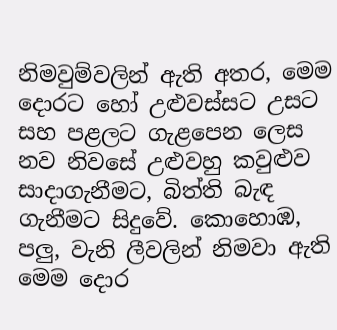නිමවුම්වලින් ඇති අතර, මෙම දොරට හෝ උළුවස්සට උසට සහ පළලට ගැළපෙන ලෙස නව නිවසේ උළුවහු කවුළුව සාදාගැනීමට, බිත්ති බැඳ ගැනීමට සිදුවේ. කොහොඹ, පලු, වැනි ලීවලින් නිමවා ඇති මෙම දොර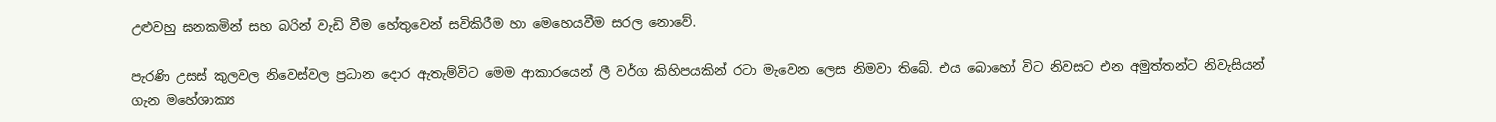උළුවහු ඝනකමින් සහ බරින් වැඩි වීම හේතුවෙන් සවිකිරීම හා මෙහෙයවීම සරල නොවේ.

පැරණි උසස් කුලවල නිවෙස්වල ප්‍රධාන දොර ඇතැම්විට මෙම ආකාරයෙන් ලී වර්ග කිහිපයකින් රටා මැවෙන ලෙස නිමවා තිබේ. එය බොහෝ විට නිවසට එන අමුත්තන්ට නිවැසියන් ගැන මහේශාක්‍ය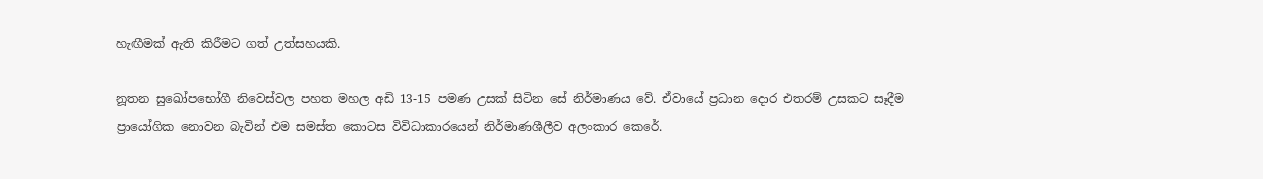හැඟීමක් ඇති කිරීමට ගත් උත්සහයකි.

නූතන සුඛෝපභෝගී නිවෙස්වල පහත මහල අඩි 13-15 පමණ උසක් සිටින සේ නිර්මාණය වේ. ඒවායේ ප්‍රධාන දොර එතරම් උසකට සෑදීම ප්‍රායෝගික නොවන බැවින් එම සමස්ත කොටස විවිධාකාරයෙන් නිර්මාණශීලීව අලංකාර කෙරේ.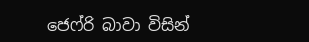ජෙෆ්රි බාවා විසින්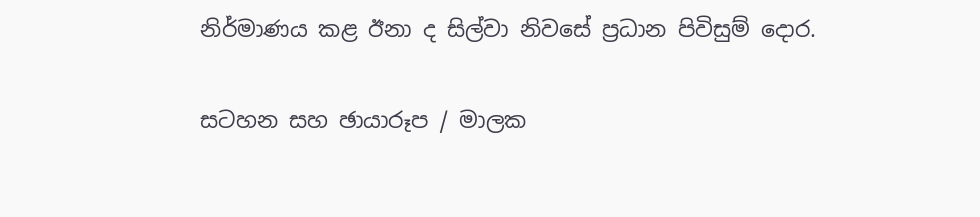නිර්මාණය කළ ඊනා ද සිල්වා නිවසේ ප්‍රධාන පිවිසුම් දොර.

සටහන සහ ඡායාරූප / මාලක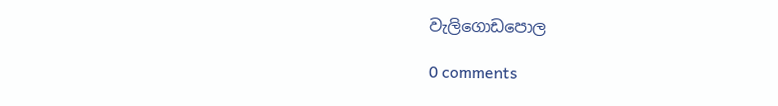වැලිගොඩපොල

0 comments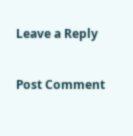Leave a Reply

Post Comment